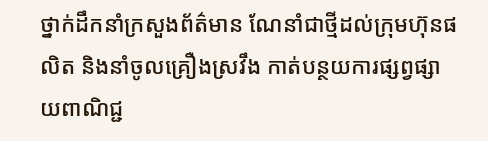ថ្នាក់ដឹកនាំក្រសួងព័ត៌មាន ណែនាំជាថ្មីដល់ក្រុមហ៊ុនផលិត និងនាំចូលគ្រឿងស្រវឹង កាត់បន្ថយការផ្សព្វផ្សាយពាណិជ្ជ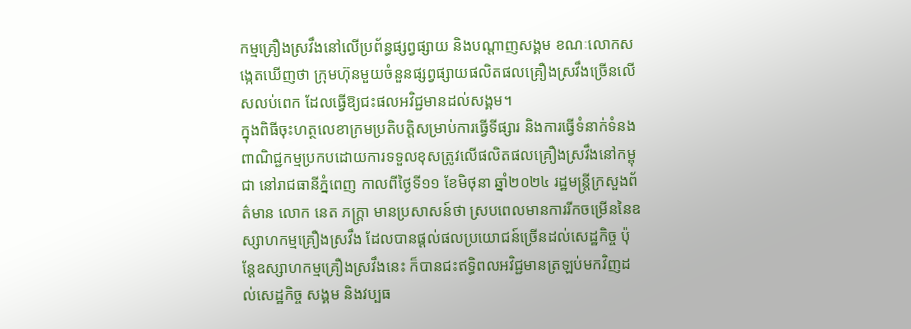កម្មគ្រឿងស្រវឹងនៅលើប្រព័ន្ធផ្សព្វផ្សាយ និងបណ្តាញសង្គម ខណៈលោកសង្កេតឃើញថា ក្រុមហ៊ុនមួយចំនួនផ្សព្វផ្សាយផលិតផលគ្រឿងស្រវឹងច្រើនលើសលប់ពេក ដែលធ្វើឱ្យជះផលអវិជ្ជមានដល់សង្គម។
ក្នុងពិធីចុះហត្ថលេខាក្រមប្រតិបត្តិសម្រាប់ការធ្វើទីផ្សារ និងការធ្វើទំនាក់ទំនងពាណិជ្ជកម្មប្រកបដោយការទទួលខុសត្រូវលើផលិតផលគ្រឿងស្រវឹងនៅកម្ពុជា នៅរាជធានីភ្នំពេញ កាលពីថ្ងៃទី១១ ខែមិថុនា ឆ្នាំ២០២៤ រដ្ឋមន្ត្រីក្រសួងព័ត៌មាន លោក នេត ភក្ត្រា មានប្រសាសន៍ថា ស្របពេលមានការរីកចម្រើននៃឧស្សាហកម្មគ្រឿងស្រវឹង ដែលបានផ្តល់ផលប្រយោជន៍ច្រើនដល់សេដ្ឋកិច្ច ប៉ុន្តែឧស្សាហកម្មគ្រឿងស្រវឹងនេះ ក៏បានជះឥទ្ធិពលអវិជ្ជមានត្រឡប់មកវិញដល់សេដ្ឋកិច្ច សង្គម និងវប្បធ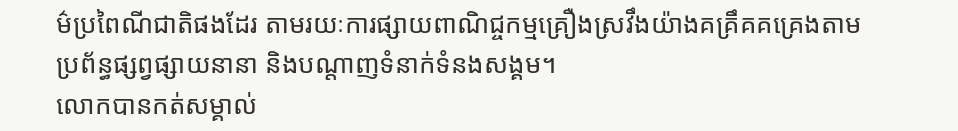ម៌ប្រពៃណីជាតិផងដែរ តាមរយៈការផ្សាយពាណិជ្ចកម្មគ្រឿងស្រវឹងយ៉ាងគគ្រឹគគគ្រេងតាមប្រព័ន្ធផ្សព្វផ្សាយនានា និងបណ្តាញទំនាក់ទំនងសង្គម។
លោកបានកត់សម្គាល់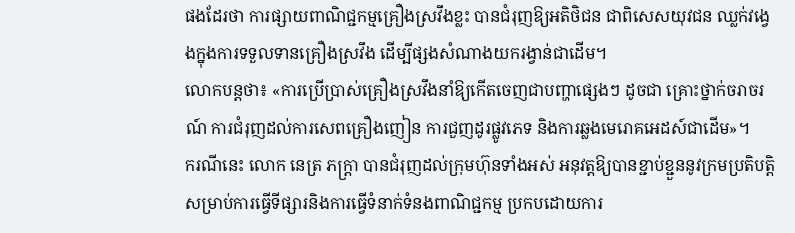ផងដែរថា ការផ្សាយពាណិជ្ជកម្មគ្រឿងស្រវឹងខ្លះ បានជំរុញឱ្យអតិថិជន ជាពិសេសយុវជន ឈ្លក់វង្វេងក្នុងការទទួលទានគ្រឿងស្រវឹង ដើម្បីផ្សងសំណាងយករង្វាន់ជាដើម។
លោកបន្តថា៖ «ការប្រើប្រាស់គ្រឿងស្រវឹងនាំឱ្យកើតចេញជាបញ្ហាផ្សេងៗ ដូចជា គ្រោះថ្នាក់ចរាចរណ៍ ការជំរុញដល់ការសេពគ្រឿងញៀន ការជួញដូរផ្លូវភេទ និងការឆ្លងមេរោគអេដស៍ជាដើម»។
ករណីនេះ លោក នេត្រ ភក្ត្រា បានជំរុញដល់ក្រុមហ៊ុនទាំងអស់ អនុវត្តឱ្យបានខ្ជាប់ខ្ជួននូវក្រមប្រតិបត្តិសម្រាប់ការធ្វើទីផ្សារនិងការធ្វើទំនាក់ទំនងពាណិជ្ជកម្ម ប្រកបដោយការ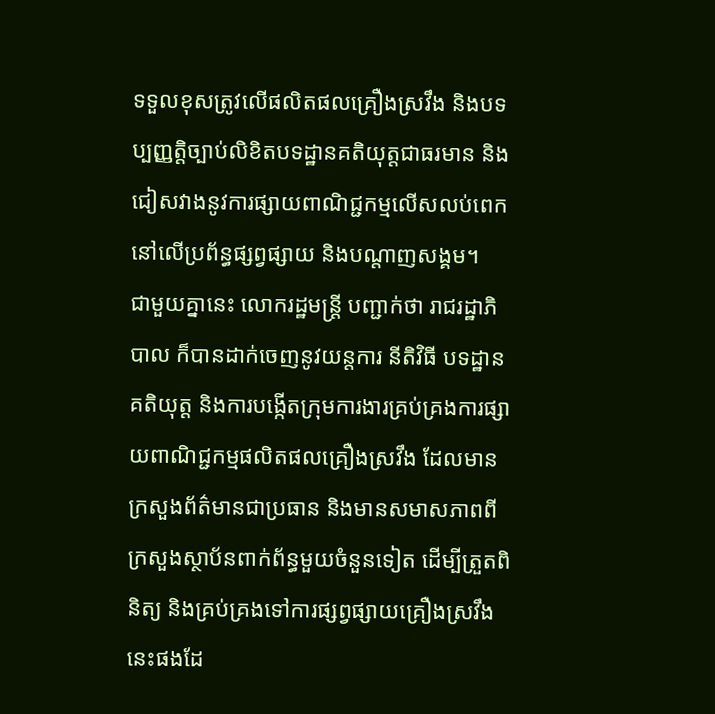ទទួលខុសត្រូវលើផលិតផលគ្រឿងស្រវឹង និងបទប្បញ្ញត្តិច្បាប់លិខិតបទដ្ឋានគតិយុត្តជាធរមាន និងជៀសវាងនូវការផ្សាយពាណិជ្ជកម្មលើសលប់ពេកនៅលើប្រព័ន្ធផ្សព្វផ្សាយ និងបណ្តាញសង្គម។
ជាមួយគ្នានេះ លោករដ្ឋមន្ត្រី បញ្ជាក់ថា រាជរដ្ឋាភិបាល ក៏បានដាក់ចេញនូវយន្តការ នីតិវិធី បទដ្ឋានគតិយុត្ត និងការបង្កើតក្រុមការងារគ្រប់គ្រងការផ្សាយពាណិជ្ជកម្មផលិតផលគ្រឿងស្រវឹង ដែលមានក្រសួងព័ត៌មានជាប្រធាន និងមានសមាសភាពពីក្រសួងស្ថាប័នពាក់ព័ន្ធមួយចំនួនទៀត ដើម្បីត្រួតពិនិត្យ និងគ្រប់គ្រងទៅការផ្សព្វផ្សាយគ្រឿងស្រវឹងនេះផងដែ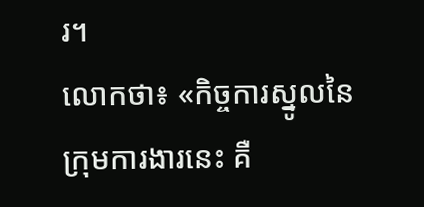រ។
លោកថា៖ «កិច្ចការស្នូលនៃក្រុមការងារនេះ គឺ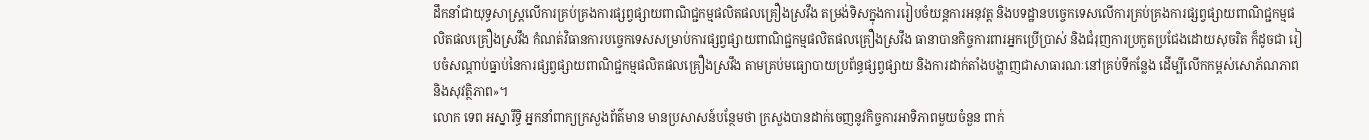ដឹកនាំជាយុទ្ធសាស្ត្រលើការគ្រប់គ្រងការផ្សព្វផ្សាយពាណិជ្ជកម្មផលិតផលគ្រឿងស្រវឹង តម្រង់ទិសក្នុងការរៀបចំយន្តការអនុវត្ត និងបទដ្ឋានបច្ចេកទេសលើការគ្រប់គ្រងការផ្សព្វផ្សាយពាណិជ្ជកម្មផលិតផលគ្រឿងស្រវឹង កំណត់វិធានការបច្ចេកទេសសម្រាប់ការផ្សព្វផ្សាយពាណិជ្ជកម្មផលិតផលគ្រឿងស្រវឹង ធានាបានកិច្ចការពារអ្នកប្រើប្រាស់ និងជំរុញការប្រកួតប្រជែងដោយសុចរិត ក៏ដូចជា រៀបចំសណ្តាប់ធ្នាប់នៃការផ្សព្វផ្សាយពាណិជ្ជកម្មផលិតផលគ្រឿងស្រវឹង តាមគ្រប់មធ្យោបាយប្រព័ន្ធផ្សព្វផ្សាយ និងការដាក់តាំងបង្ហាញជាសាធារណៈនៅគ្រប់ទីកន្លែង ដើម្បីលើកកម្ពស់សោភ័ណភាពនិងសុវត្ថិភាព»។
លោក ទេព អស្នារឹទ្ធិ អ្នកនាំពាក្យក្រសួងព័ត៌មាន មានប្រសាសន៍បន្ថែមថា ក្រសួងបានដាក់ចេញនូវកិច្ចការអាទិភាពមួយចំនួន ពាក់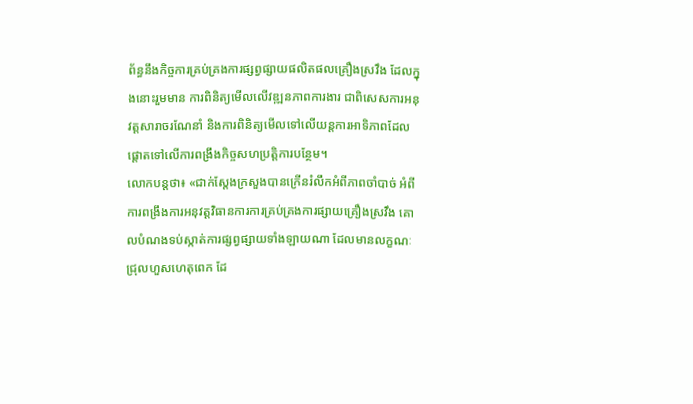ព័ន្ធនឹងកិច្ចការគ្រប់គ្រងការផ្សព្វផ្សាយផលិតផលគ្រឿងស្រវឹង ដែលក្នុងនោះរួមមាន ការពិនិត្យមើលលើវឌ្ឍនភាពការងារ ជាពិសេសការអនុវត្តសារាចរណែនាំ និងការពិនិត្យមើលទៅលើយន្តការអាទិភាពដែលផ្តោតទៅលើការពង្រឹងកិច្ចសហប្រត្តិការបន្ថែម។
លោកបន្តថា៖ «ជាក់ស្តែងក្រសួងបានក្រើនរំលឹកអំពីភាពចាំបាច់ អំពីការពង្រឹងការអនុវត្តវិធានការការគ្រប់គ្រងការផ្សាយគ្រឿងស្រវឹង គោលបំណងទប់ស្កាត់ការផ្សព្វផ្សាយទាំងឡាយណា ដែលមានលក្ខណៈជ្រុលហួសហេតុពេក ដែ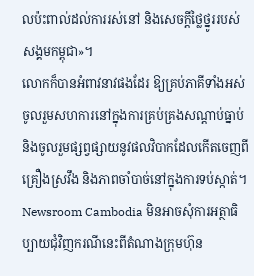លប៉ះពាល់ដល់ការរស់នៅ និងសេចក្តីថ្លៃថ្នូររបស់សង្គមកម្ពុជា»។
លោកក៏បានអំពាវនាវផងដែរ ឱ្យគ្រប់ភាគីទាំងអស់ចូលរួមសហការនៅក្នុងការគ្រប់គ្រងសណ្តាប់ធ្នាប់ និងចូលរួមផ្សព្វផ្សាយនូវផលវិបាកដែលកើតចេញពីគ្រឿងស្រវឹង និងភាពចាំបាច់នៅក្នុងការទប់ស្កាត់។
Newsroom Cambodia មិនអាចសុំការអត្ថាធិប្បាយជុំវិញករណីនេះពីតំណាងក្រុមហ៊ុន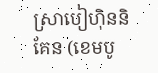ស្រាបៀហ៊ិននិគែន (ខេមបូ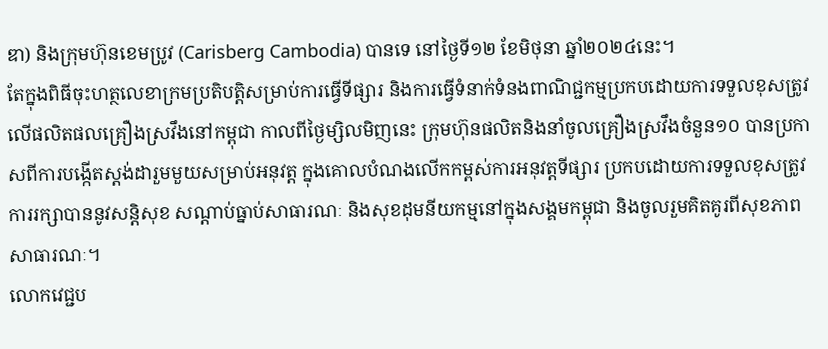ឌា) និងក្រុមហ៊ុនខេមប្រូវ (Carisberg Cambodia) បានទេ នៅថ្ងៃទី១២ ខែមិថុនា ឆ្នាំ២០២៤នេះ។
តែក្នុងពិធីចុះហត្ថលេខាក្រមប្រតិបត្តិសម្រាប់ការធ្វើទីផ្សារ និងការធ្វើទំនាក់ទំនងពាណិជ្ជកម្មប្រកបដោយការទទួលខុសត្រូវលើផលិតផលគ្រឿងស្រវឹងនៅកម្ពុជា កាលពីថ្ងៃម្សិលមិញនេះ ក្រុមហ៊ុនផលិតនិងនាំចូលគ្រឿងស្រវឹងចំនួន១០ បានប្រកាសពីការបង្កើតស្តង់ដារួមមួយសម្រាប់អនុវត្ត ក្នុងគោលបំណងលើកកម្ពស់ការអនុវត្តទីផ្សារ ប្រកបដោយការទទួលខុសត្រូវ ការរក្សាបាននូវសន្តិសុខ សណ្តាប់ធ្នាប់សាធារណៈ និងសុខដុមនីយកម្មនៅក្នុងសង្គមកម្ពុជា និងចូលរួមគិតគូរពីសុខភាពសាធារណៈ។
លោកវេជ្ជប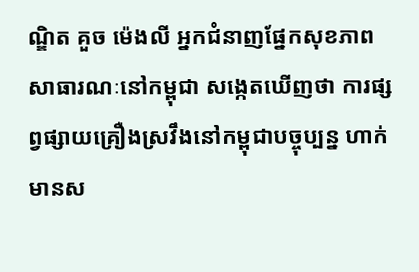ណ្ឌិត គួច ម៉េងលី អ្នកជំនាញផ្នែកសុខភាពសាធារណៈនៅកម្ពុជា សង្កេតឃើញថា ការផ្សព្វផ្សាយគ្រឿងស្រវឹងនៅកម្ពុជាបច្ចុប្បន្ន ហាក់មានស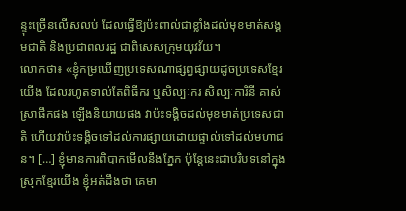ន្ទុះច្រើនលើសលប់ ដែលធ្វើឱ្យប៉ះពាល់ជាខ្លាំងដល់មុខមាត់សង្គមជាតិ និងប្រជាពលរដ្ឋ ជាពិសេសក្រុមយុវវ័យ។
លោកថា៖ «ខ្ញុំកម្រឃើញប្រទេសណាផ្សព្វផ្សាយដូចប្រទេសខ្មែរយើង ដែលរហូតទាល់តែពិធីករ ឬសិល្បៈករ សិល្បៈការិនី គាស់ស្រាផឹកផង ឡើងនិយាយផង វាប៉ះទង្គិចដល់មុខមាត់ប្រទេសជាតិ ហើយវាប៉ះទង្គិចទៅដល់ការផ្សាយដោយផ្ទាល់ទៅដល់មហាជន។ […] ខ្ញុំមានការពិបាកមើលនឹងភ្នែក ប៉ុន្តែនេះជាបរិបទនៅក្នុងស្រុកខ្មែរយើង ខ្ញុំអត់ដឹងថា គេមា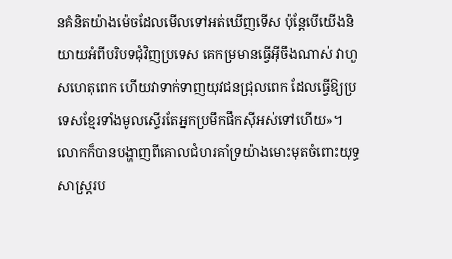នគំនិតយ៉ាងម៉េចដែលមើលទៅអត់ឃើញទើស ប៉ុន្តែបើយើងនិយាយអំពីបរិបទជុំវិញប្រទេស គេកម្រមានធ្វើអ៊ីចឹងណាស់ វាហួសហេតុពេក ហើយវាទាក់ទាញយុវជនជ្រុលពេក ដែលធ្វើឱ្យប្រទេសខ្មែរទាំងមូលស្ទើរតែអ្នកប្រមឹកផឹកស៊ីអស់ទៅហើយ»។
លោកក៏បានបង្ហាញពីគោលជំហរគាំទ្រយ៉ាងមោះមុតចំពោះយុទ្ធសាស្ត្ររប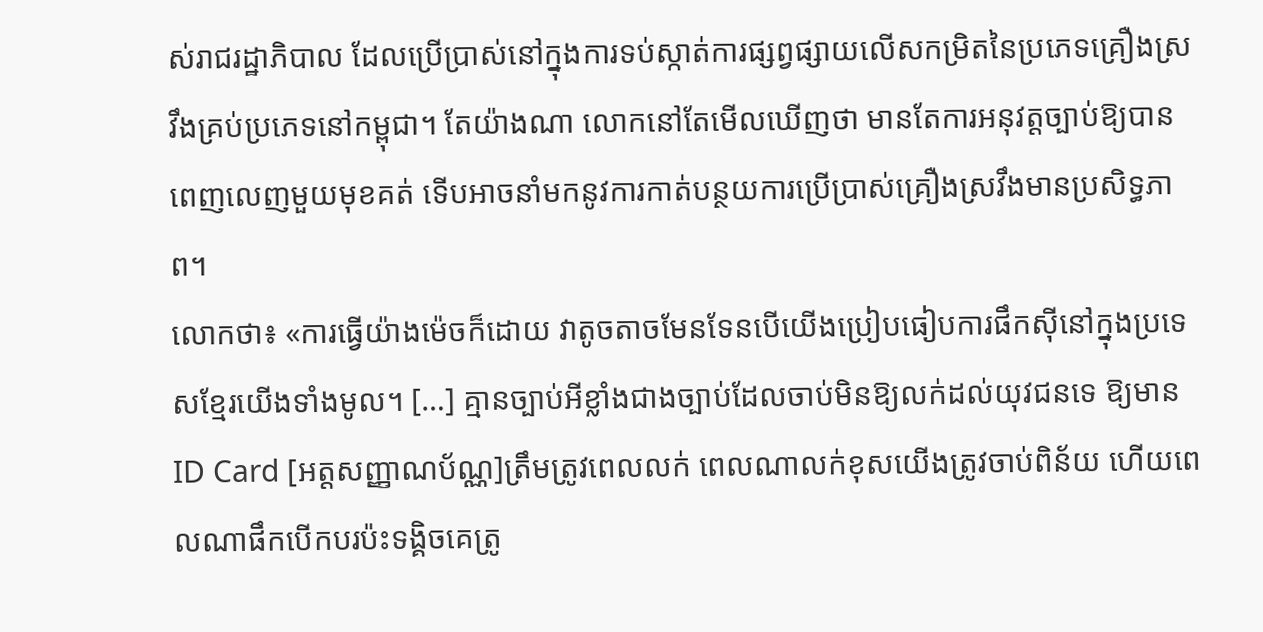ស់រាជរដ្ឋាភិបាល ដែលប្រើប្រាស់នៅក្នុងការទប់ស្កាត់ការផ្សព្វផ្សាយលើសកម្រិតនៃប្រភេទគ្រឿងស្រវឹងគ្រប់ប្រភេទនៅកម្ពុជា។ តែយ៉ាងណា លោកនៅតែមើលឃើញថា មានតែការអនុវត្តច្បាប់ឱ្យបានពេញលេញមួយមុខគត់ ទើបអាចនាំមកនូវការកាត់បន្ថយការប្រើប្រាស់គ្រឿងស្រវឹងមានប្រសិទ្ធភាព។
លោកថា៖ «ការធ្វើយ៉ាងម៉េចក៏ដោយ វាតូចតាចមែនទែនបើយើងប្រៀបធៀបការផឹកស៊ីនៅក្នុងប្រទេសខ្មែរយើងទាំងមូល។ […] គ្មានច្បាប់អីខ្លាំងជាងច្បាប់ដែលចាប់មិនឱ្យលក់ដល់យុវជនទេ ឱ្យមានID Card [អត្តសញ្ញាណប័ណ្ណ]ត្រឹមត្រូវពេលលក់ ពេលណាលក់ខុសយើងត្រូវចាប់ពិន័យ ហើយពេលណាផឹកបើកបរប៉ះទង្គិចគេត្រូ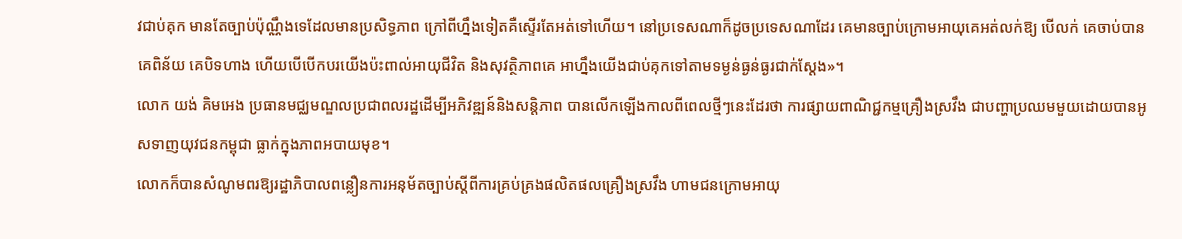វជាប់គុក មានតែច្បាប់ប៉ុណ្ណឹងទេដែលមានប្រសិទ្ធភាព ក្រៅពីហ្នឹងទៀតគឺស្ទើរតែអត់ទៅហើយ។ នៅប្រទេសណាក៏ដូចប្រទេសណាដែរ គេមានច្បាប់ក្រោមអាយុគេអត់លក់ឱ្យ បើលក់ គេចាប់បាន គេពិន័យ គេបិទហាង ហើយបើបើកបរយើងប៉ះពាល់អាយុជីវិត និងសុវត្ថិភាពគេ អាហ្នឹងយើងជាប់គុកទៅតាមទម្ងន់ធ្ងន់ធ្ងរជាក់ស្តែង»។
លោក យង់ គិមអេង ប្រធានមជ្ឈមណ្ឌលប្រជាពលរដ្ឋដើម្បីអភិវឌ្ឍន៍និងសន្តិភាព បានលើកឡើងកាលពីពេលថ្មីៗនេះដែរថា ការផ្សាយពាណិជ្ជកម្មគ្រឿងស្រវឹង ជាបញ្ហាប្រឈមមួយដោយបានអូសទាញយុវជនកម្ពុជា ធ្លាក់ក្នុងភាពអបាយមុខ។
លោកក៏បានសំណូមពរឱ្យរដ្ឋាភិបាលពន្លឿនការអនុម័តច្បាប់ស្ដីពីការគ្រប់គ្រងផលិតផលគ្រឿងស្រវឹង ហាមជនក្រោមអាយុ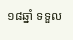១៨ឆ្នាំ ទទួល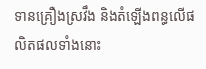ទានគ្រឿងស្រវឹង និងតំឡើងពន្ធលើផលិតផលទាំងនោះ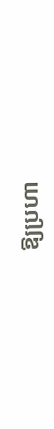ឱ្យប្រហា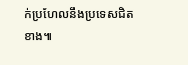ក់ប្រហែលនឹងប្រទេសជិតខាង៕